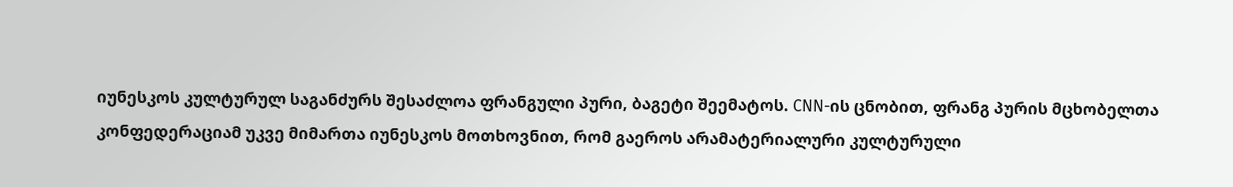იუნესკოს კულტურულ საგანძურს შესაძლოა ფრანგული პური, ბაგეტი შეემატოს. CNN-ის ცნობით, ფრანგ პურის მცხობელთა კონფედერაციამ უკვე მიმართა იუნესკოს მოთხოვნით, რომ გაეროს არამატერიალური კულტურული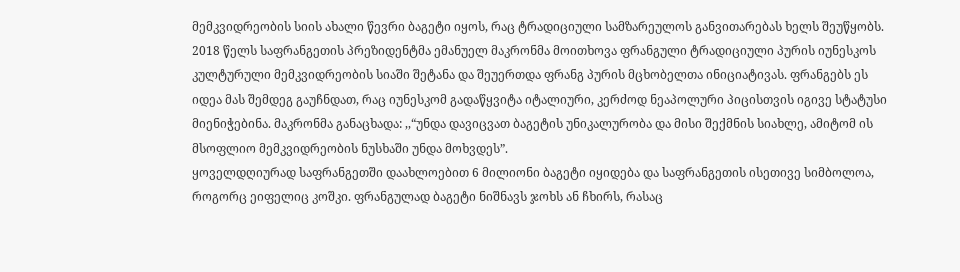მემკვიდრეობის სიის ახალი წევრი ბაგეტი იყოს, რაც ტრადიციული სამზარეულოს განვითარებას ხელს შეუწყობს.
2018 წელს საფრანგეთის პრეზიდენტმა ემანუელ მაკრონმა მოითხოვა ფრანგული ტრადიციული პურის იუნესკოს კულტურული მემკვიდრეობის სიაში შეტანა და შეუერთდა ფრანგ პურის მცხობელთა ინიციატივას. ფრანგებს ეს იდეა მას შემდეგ გაუჩნდათ, რაც იუნესკომ გადაწყვიტა იტალიური, კერძოდ ნეაპოლური პიცისთვის იგივე სტატუსი მიენიჭებინა. მაკრონმა განაცხადა: ,,“უნდა დავიცვათ ბაგეტის უნიკალურობა და მისი შექმნის სიახლე, ამიტომ ის მსოფლიო მემკვიდრეობის ნუსხაში უნდა მოხვდეს”.
ყოველდღიურად საფრანგეთში დაახლოებით 6 მილიონი ბაგეტი იყიდება და საფრანგეთის ისეთივე სიმბოლოა, როგორც ეიფელიც კოშკი. ფრანგულად ბაგეტი ნიშნავს ჯოხს ან ჩხირს, რასაც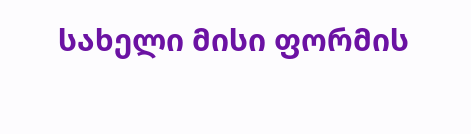სახელი მისი ფორმის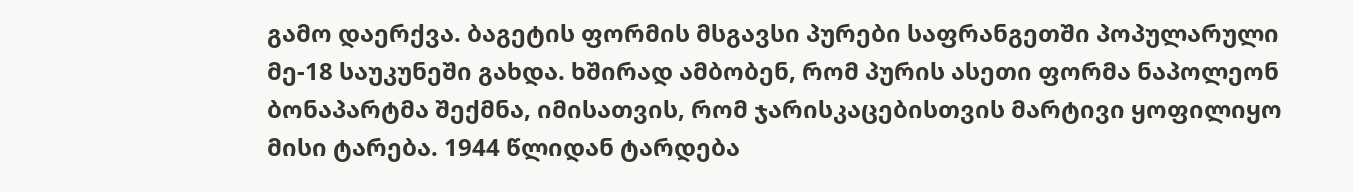გამო დაერქვა. ბაგეტის ფორმის მსგავსი პურები საფრანგეთში პოპულარული მე-18 საუკუნეში გახდა. ხშირად ამბობენ, რომ პურის ასეთი ფორმა ნაპოლეონ ბონაპარტმა შექმნა, იმისათვის, რომ ჯარისკაცებისთვის მარტივი ყოფილიყო მისი ტარება. 1944 წლიდან ტარდება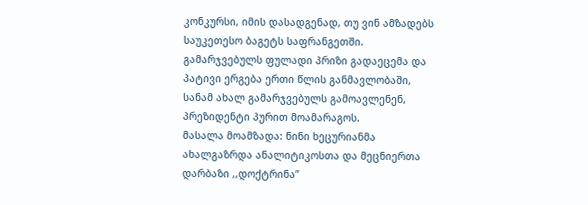კონკურსი, იმის დასადგენად, თუ ვინ ამზადებს საუკეთესო ბაგეტს საფრანგეთში. გამარჯვებულს ფულადი პრიზი გადაეცემა და პატივი ერგება ერთი წლის განმავლობაში, სანამ ახალ გამარჯვებულს გამოავლენენ, პრეზიდენტი პურით მოამარაგოს.
მასალა მოამზადა: ნინი ხეცურიანმა
ახალგაზრდა ანალიტიკოსთა და მეცნიერთა დარბაზი ,,დოქტრინა”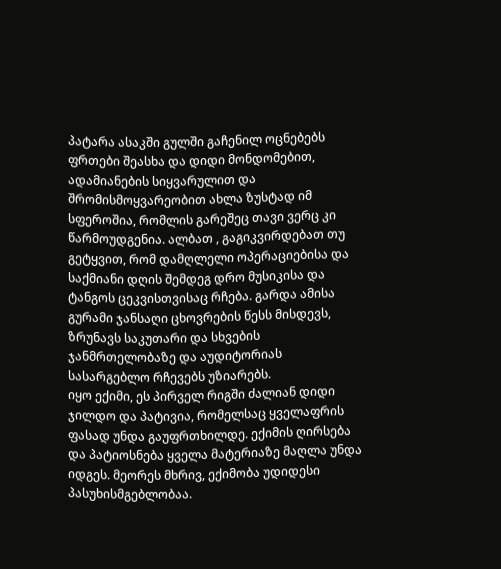პატარა ასაკში გულში გაჩენილ ოცნებებს ფრთები შეასხა და დიდი მონდომებით, ადამიანების სიყვარულით და შრომისმოყვარეობით ახლა ზუსტად იმ სფეროშია, რომლის გარეშეც თავი ვერც კი წარმოუდგენია. ალბათ , გაგიკვირდებათ თუ გეტყვით, რომ დამღლელი ოპერაციებისა და საქმიანი დღის შემდეგ დრო მუსიკისა და ტანგოს ცეკვისთვისაც რჩება. გარდა ამისა გურამი ჯანსაღი ცხოვრების წესს მისდევს, ზრუნავს საკუთარი და სხვების ჯანმრთელობაზე და აუდიტორიას სასარგებლო რჩევებს უზიარებს.
იყო ექიმი, ეს პირველ რიგში ძალიან დიდი ჯილდო და პატივია, რომელსაც ყველაფრის ფასად უნდა გაუფრთხილდე. ექიმის ღირსება და პატიოსნება ყველა მატერიაზე მაღლა უნდა იდგეს. მეორეს მხრივ, ექიმობა უდიდესი პასუხისმგებლობაა.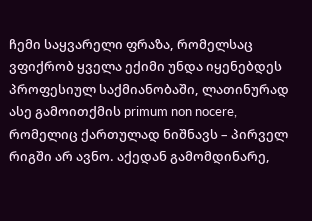ჩემი საყვარელი ფრაზა, რომელსაც ვფიქრობ ყველა ექიმი უნდა იყენებდეს პროფესიულ საქმიანობაში, ლათინურად ასე გამოითქმის primum non nocere, რომელიც ქართულად ნიშნავს – პირველ რიგში არ ავნო. აქედან გამომდინარე,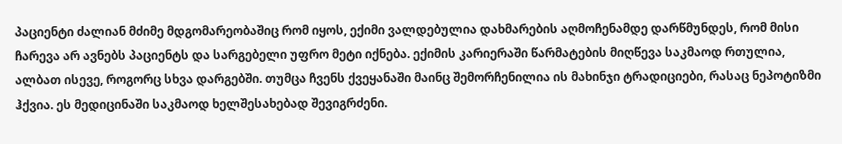პაციენტი ძალიან მძიმე მდგომარეობაშიც რომ იყოს, ექიმი ვალდებულია დახმარების აღმოჩენამდე დარწმუნდეს, რომ მისი ჩარევა არ ავნებს პაციენტს და სარგებელი უფრო მეტი იქნება. ექიმის კარიერაში წარმატების მიღწევა საკმაოდ რთულია, ალბათ ისევე, როგორც სხვა დარგებში. თუმცა ჩვენს ქვეყანაში მაინც შემორჩენილია ის მახინჯი ტრადიციები, რასაც ნეპოტიზმი ჰქვია. ეს მედიცინაში საკმაოდ ხელშესახებად შევიგრძენი.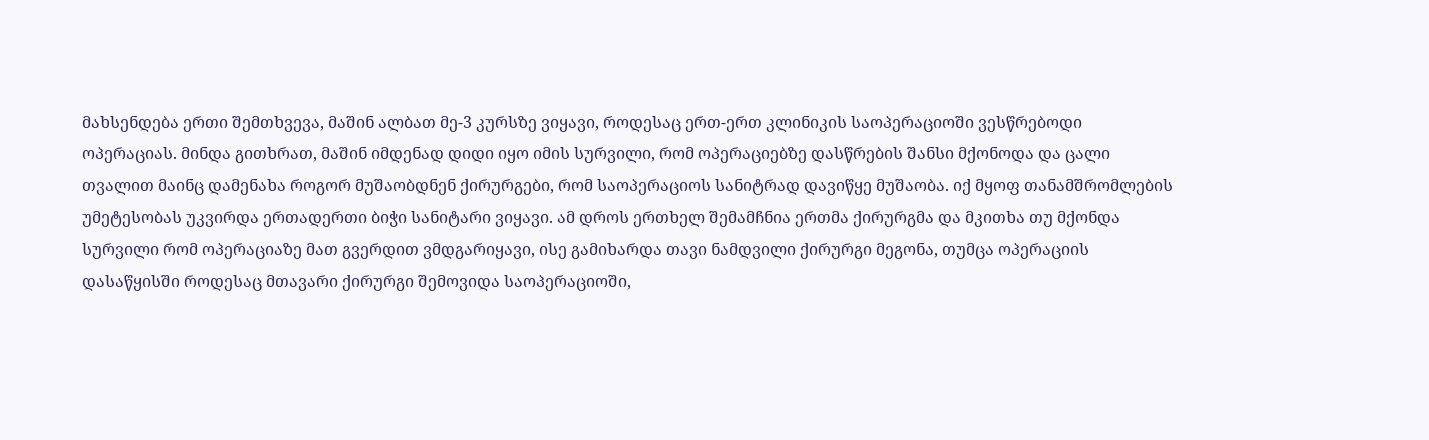მახსენდება ერთი შემთხვევა, მაშინ ალბათ მე-3 კურსზე ვიყავი, როდესაც ერთ-ერთ კლინიკის საოპერაციოში ვესწრებოდი ოპერაციას. მინდა გითხრათ, მაშინ იმდენად დიდი იყო იმის სურვილი, რომ ოპერაციებზე დასწრების შანსი მქონოდა და ცალი თვალით მაინც დამენახა როგორ მუშაობდნენ ქირურგები, რომ საოპერაციოს სანიტრად დავიწყე მუშაობა. იქ მყოფ თანამშრომლების უმეტესობას უკვირდა ერთადერთი ბიჭი სანიტარი ვიყავი. ამ დროს ერთხელ შემამჩნია ერთმა ქირურგმა და მკითხა თუ მქონდა სურვილი რომ ოპერაციაზე მათ გვერდით ვმდგარიყავი, ისე გამიხარდა თავი ნამდვილი ქირურგი მეგონა, თუმცა ოპერაციის დასაწყისში როდესაც მთავარი ქირურგი შემოვიდა საოპერაციოში,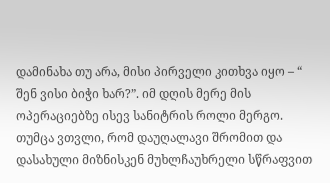დამინახა თუ არა, მისი პირველი კითხვა იყო – “ შენ ვისი ბიჭი ხარ?”. იმ დღის მერე მის ოპერაციებზე ისევ სანიტრის როლი მერგო. თუმცა ვთვლი, რომ დაუღალავი შრომით და დასახული მიზნისკენ მუხლჩაუხრელი სწრაფვით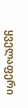ყველაფერი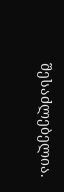შესაძლებელია.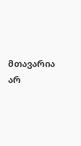მთავარია არ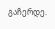გაჩერდე.